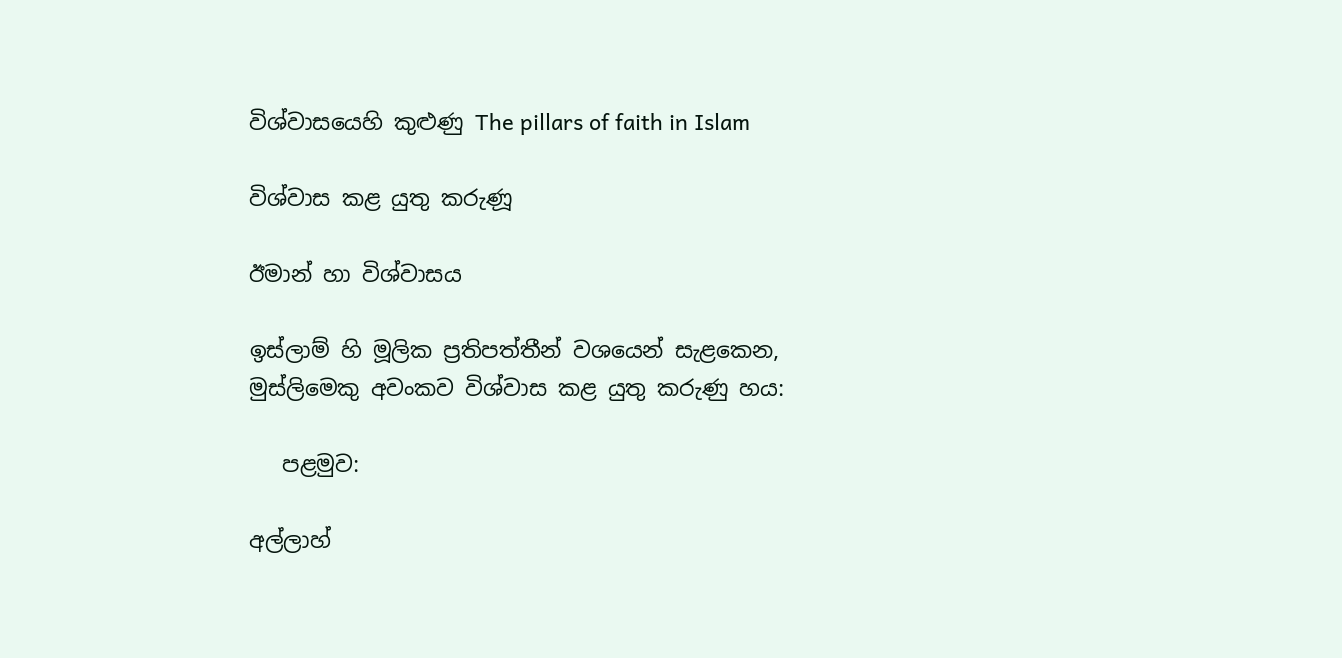විශ්වාසයෙහි කුළුණු The pillars of faith in Islam

විශ්වාස කළ යුතු කරුණූ

ඊමාන් හා විශ්වාසය

ඉස්ලාම් හි මූලික ප්‍රතිපත්තීන් වශයෙන් සැළකෙන, මුස්ලිමෙකු අවංකව විශ්වාස කළ යුතු කරුණු හය:

   පළමුව:

අල්ලාහ්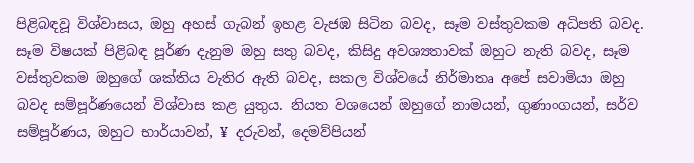පිළිබඳවූ විශ්වාසය, ඔහු අහස් ගැබන් ඉහළ වැජඹ සිටින බවද, සෑම වස්තුවකම අධිපති බවද. සෑම විෂයක් පිළිබඳ පූර්ණ දැනුම ඔහු සතු බවද, කිසිදු අවශ්‍යතාවක් ඔහුට නැති බවද, සෑම වස්තුවකම ඔහුගේ ශක්තිය වැතිර ඇති බවද, සකල විශ්වයේ නිර්මාතෘ අපේ සවාමියා ඔහු බවද සම්පූර්ණයෙන් විශ්වාස කළ යුතුය. නියත වශයෙන් ඔහුගේ නාමයන්, ගුණාංගයන්, සර්ව සම්පූර්ණය, ඔහුට භාර්යාවන්, ¥ දරුවන්, දෙමව්පියන්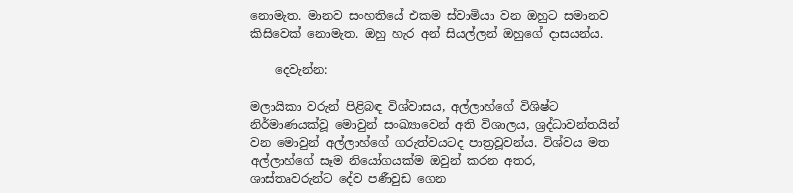නොමැත. මානව සංහතියේ එකම ස්වාමියා වන ඔහුට සමානව කිසිවෙක් නොමැත. ඔහු හැර අන් සියල්ලන් ඔහුගේ දාසයන්ය.

    දෙවැන්න:

මලායිකා වරුන් පිළිබඳ විශ්වාසය, අල්ලාහ්ගේ විශිෂ්ට නිර්මාණයක්වූ මොවුන් සංඛ්‍යාවෙන් අති විශාලය, ශ්‍රද්ධාවන්තයින් වන මොවුන් අල්ලාහ්ගේ ගරුත්වයටද පාත්‍රවූවන්ය. විශ්වය මත අල්ලාහ්ගේ සෑම නියෝගයක්ම ඔවුන් කරන අතර, ශාස්තෘවරුන්ට දේව පණීවුඩ ගෙන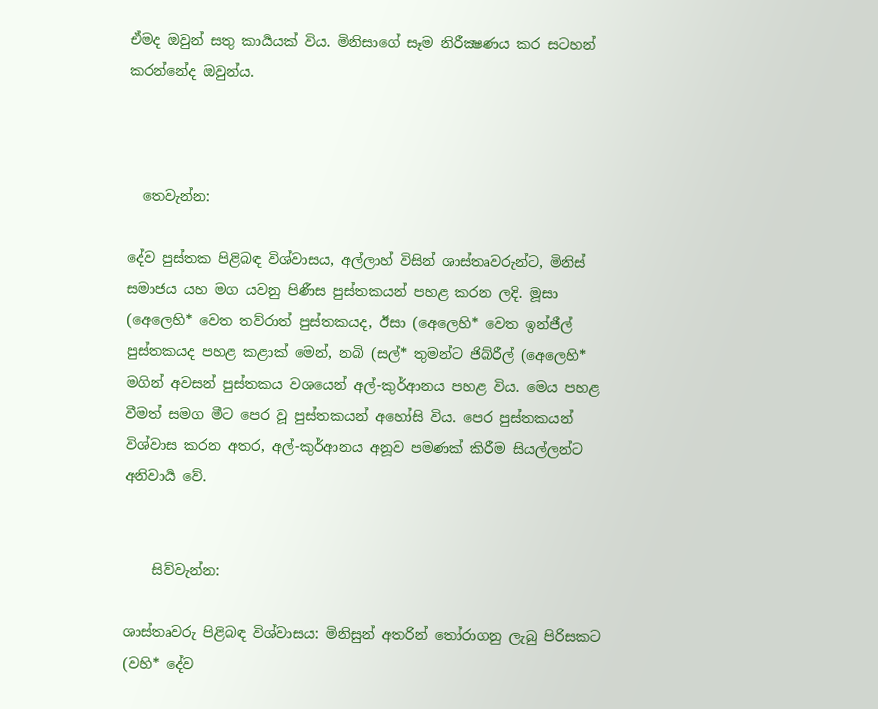ඒමද ඔවුන් සතු කාර්‍යයක් විය. මිනිසාගේ සෑම නිරීක්‍ෂණය කර සටහන් කරන්නේද ඔවුන්ය.



  තෙවැන්න:

දේව පුස්තක පිළිබඳ විශ්වාසය, අල්ලාහ් විසින් ශාස්තෘවරුන්ට, මිනිස් සමාජය යහ මග යවනු පිණීස පුස්තකයන් පහළ කරන ලදි. මූසා (අෙලෙහි* වෙත තව්රාත් පුස්තකයද, ඊසා (අෙලෙහි* වෙත ඉන්ජීල් පුස්තකයද පහළ කළාක් මෙන්, නබි (සල්* තුමන්ට ජිබ්රීල් (අෙලෙහි* මගින් අවසන් පුස්තකය වශයෙන් අල්-කුර්ආනය පහළ විය. මෙය පහළ වීමත් සමග මීට පෙර වූ පුස්තකයන් අහෝසි විය. පෙර පුස්තකයන් විශ්වාස කරන අතර, අල්-කුර්ආනය අනූව පමණක් කිරීම සියල්ලන්ට අනිවාර්‍ය වේ.


    සිව්වැන්න:

ශාස්තෘවරු පිළිබඳ විශ්වාසය: මිනිසුන් අතරින් තෝරාගනු ලැබු පිරිසකට (වහි* දේව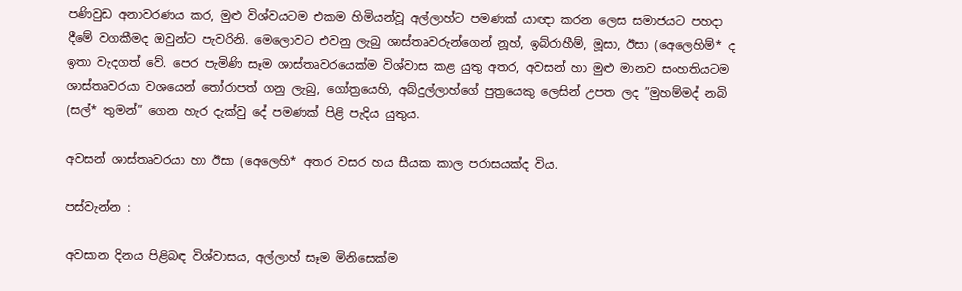පණිවුඩ අනාවරණය කර, මුළු විශ්වයටම එකම හිමියන්වූ අල්ලාහ්ට පමණක් යාඥා කරන ලෙස සමාජයට පහදා දීමේ වගකීමද ඔවුන්ට පැවරිනි. මෙලොවට එවනු ලැබු ශාස්තෘවරුන්ගෙන් නූහ්, ඉබ්රාහීම්, මූසා, ඊසා (අෙලෙහිම්* ද ඉතා වැදගත් වේ. පෙර පැමිණි සෑම ශාස්තෘවරයෙක්ම විශ්වාස කළ යුතු අතර, අවසන් හා මුළු මානව සංහතියටම ශාස්තෘවරයා වශයෙන් තෝරාපත් ගනු ලැබු, ගෝත්‍රයෙහි, අබ්දුල්ලාහ්ගේ පුත්‍රයෙකු ලෙසින් උපත ලද ”මුහම්මද් නබි (සල්* තුමන්” ගෙන හැර දැක්වු දේ පමණක් පිළි පැදිය යුතුය.

අවසන් ශාස්තෘවරයා හා ඊසා (අෙලෙහි* අතර වසර හය සීයක කාල පරාසයක්ද විය.

පස්වැන්න :

අවසාන දිනය පිළිබඳ විශ්වාසය, අල්ලාහ් සෑම මිනිසෙක්ම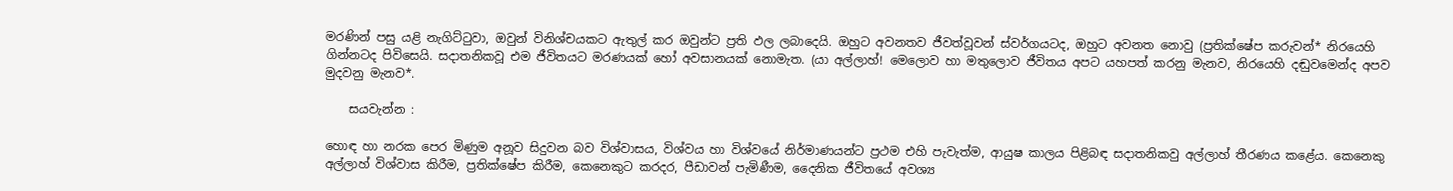මරණින් පසු යළි නැගිට්ටුවා, ඔවුන් විනිශ්චයකට ඇතුල් කර ඔවුන්ට ප්‍රති ඵල ලබාදෙයි. ඔහුට අවනතව ජීවත්වූවන් ස්වර්ගයටද, ඔහුට අවනත නොවු (ප්‍රතික්ෂේප කරුවන්* නිරයෙහි ගින්නටද පිවිසෙයි. සදාතනිකවූ එම ජීවිතයට මරණයක් හෝ අවසානයක් නොමැත. (යා අල්ලාහ්! මෙලොව හා මතුලොව ජීවිතය අපට යහපත් කරනු මැනව, නිරයෙහි දඬුවමෙන්ද අපව මුදවනු මැනව*.

    සයවැන්න :

හොඳ හා නරක පෙර මිණුම අනූව සිදුවන බව විශ්වාසය, විශ්වය හා විශ්වයේ නිර්මාණයන්ට ප්‍රථම එහි පැවැත්ම, ආයුෂ කාලය පිළිබඳ සදාතනිකවු අල්ලාහ් තීරණය කළේය. කෙනෙකු අල්ලාහ් විශ්වාස කිරීම, ප්‍රතික්ෂේප කිරීම, කෙනෙකුට කරදර, පීඩාවන් පැමිණීම, දෛනික ජීවිතයේ අවශ්‍ය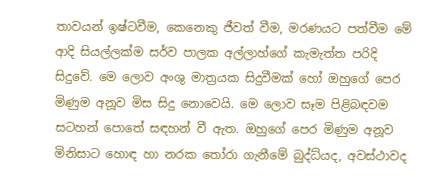තාවයන් ඉෂ්ටවීම, කෙනෙකු ජීවත් වීම, මරණයට පත්වීම මේ ආදි සියල්ලක්ම සර්ව පාලක අල්ලාහ්ගේ කැමැත්ත පරිදි සිදුවේ. මෙ ලොව අංශු මාත්‍රයක සිදුවීමක් හෝ ඔහුගේ පෙර මිණුම අනූව මිස සිදු නොවෙයි. මෙ ලොව සෑම පිළිබඳවම සටහන් පොතේ සඳහන් වී ඇත. ඔහුගේ පෙර මිණුම අනූව මිනිසාට හොඳ හා නරක තෝරා ගැනීමේ බුද්ධ්යද, අවස්ථාවද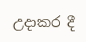උදාකර දී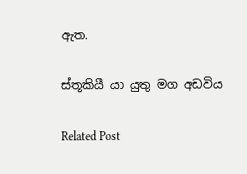ඇත.

ස්තූකියී යා යුතු මග අඩවිය

Related Post